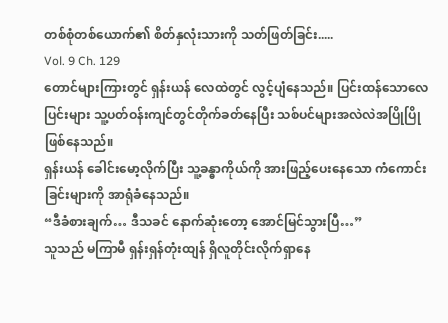တစ်စုံတစ်ယောက်၏ စိတ်နှလုံးသားကို သတ်ဖြတ်ခြင်း.....
Vol. 9 Ch. 129
တောင်များကြားတွင် ရှန်းယန် လေထဲတွင် လွင့်ပျံနေသည်။ ပြင်းထန်သောလေပြင်းများ သူ့ပတ်ဝန်းကျင်တွင်တိုက်ခတ်နေပြီး သစ်ပင်များအလဲလဲအပြိုပြိုဖြစ်နေသည်။
ရှန်းယန် ခေါင်းမော့လိုက်ပြီး သူ့ခန္ဓာကိုယ်ကို အားဖြည့်ပေးနေသော ကံကောင်းခြင်းများကို အာရုံခံနေသည်။
“ဒီခံစားချက်… ဒီသခင် နောက်ဆုံးတော့ အောင်မြင်သွားပြီ…”
သူသည် မကြာမီ ရှန်းရှန်တုံးထျန် ရှိလူတိုင်းလိုက်ရှာနေ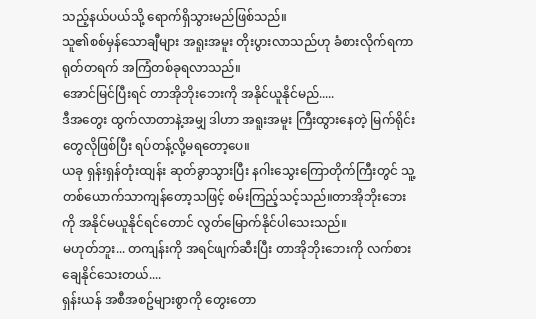သည့်နယ်ပယ်သို့ ရောက်ရှိသွားမည်ဖြစ်သည်။
သူ၏စစ်မှန်သောချီများ အရူးအမူး တိုးပွားလာသည်ဟု ခံစားလိုက်ရကာ ရုတ်တရက် အကြံတစ်ခုရလာသည်။
အောင်မြင်ပြီးရင် တာအိုဘိုးဘေးကို အနိုင်ယူနိုင်မည်.....
ဒီအတွေး ထွက်လာတာနဲ့အမျှ ဒါဟာ အရူးအမူး ကြီးထွားနေတဲ့ မြက်ရိုင်းတွေလိုဖြစ်ပြီး ရပ်တန့်လို့မရတော့ပေ။
ယခု ရှန်းရှန်တုံးထျန်း ဆုတ်ခွာသွားပြီး နဂါးသွေးကြောတိုက်ကြီးတွင် သူ့တစ်ယောက်သာကျန်တော့သဖြင့် စမ်းကြည့်သင့်သည်။တာအိုဘိုးဘေးကို အနိုင်မယူနိုင်ရင်တောင် လွတ်မြောက်နိုင်ပါသေးသည်။
မဟုတ်ဘူး... တကျန်းကို အရင်ဖျက်ဆီးပြီး တာအိုဘိုးဘေးကို လက်စားချေနိုင်သေးတယ်....
ရှန်းယန် အစီအစဥ်များစွာကို တွေးတော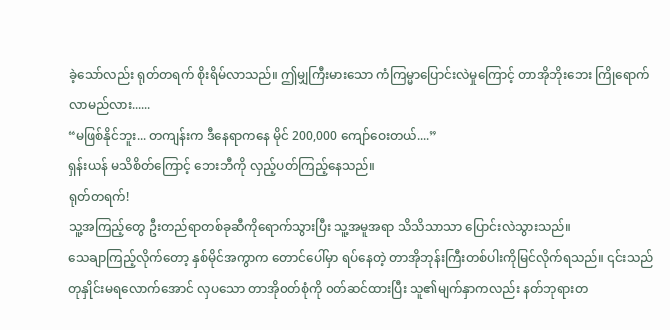ခဲ့သော်လည်း ရုတ်တရက် စိုးရိမ်လာသည်။ ဤမျှကြီးမားသော ကံကြမ္မာပြောင်းလဲမှုကြောင့် တာအိုဘိုးဘေး ကြိုရောက်လာမည်လား......
“မဖြစ်နိုင်ဘူး... တကျန်းက ဒီနေရာကနေ မိုင် 200,000 ကျော်ဝေးတယ်....”
ရှန်းယန် မသိစိတ်ကြောင့် ဘေးဘီကို လှည့်ပတ်ကြည့်နေသည်။
ရုတ်တရက်!
သူ့အကြည့်တွေ ဦးတည်ရာတစ်ခုဆီကိုရောက်သွားပြီး သူ့အမူအရာ သိသိသာသာ ပြောင်းလဲသွားသည်။
သေချာကြည့်လိုက်တော့ နှစ်မိုင်အကွာက တောင်ပေါ်မှာ ရပ်နေတဲ့ တာအိုဘုန်းကြီးတစ်ပါးကိုမြင်လိုက်ရသည်။ ၎င်းသည် တုနှိုင်းမရလောက်အောင် လှပသော တာအို၀တ်စုံကို ၀တ်ဆင်ထားပြီး သူ၏မျက်နှာကလည်း နတ်ဘုရားတ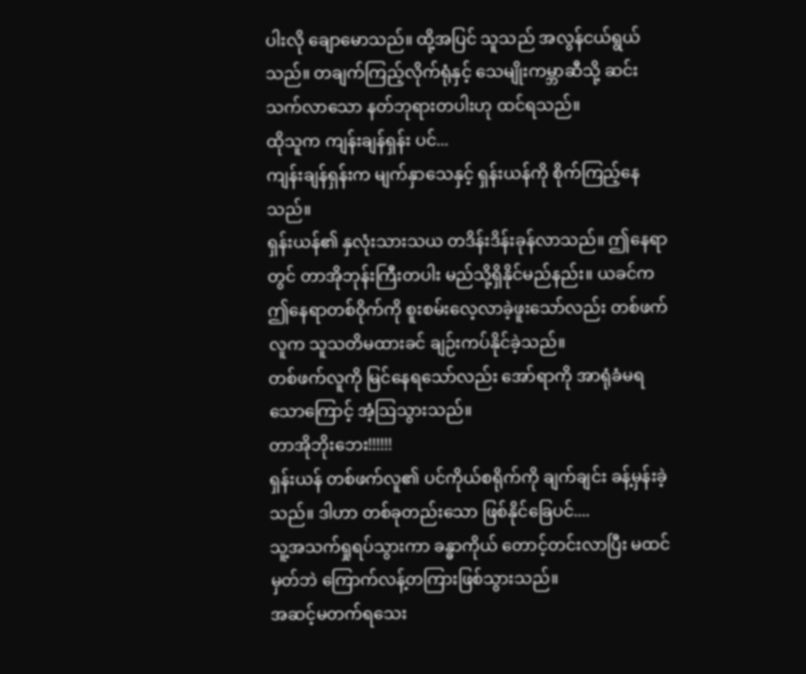ပါးလို ချောမောသည်။ ထို့အပြင် သူသည် အလွန်ငယ်ရွယ်သည်။ တချက်ကြည့်လိုက်ရုံနှင့် သေမျိုးကမ္ဘာဆီသို့ ဆင်းသက်လာသော နတ်ဘုရားတပါးဟု ထင်ရသည်။
ထိုသူက ကျန်းချန်ရှန်း ပင်...
ကျန်းချန်ရှန်းက မျက်နှာသေနှင့် ရှန်းယန်ကို စိုက်ကြည့်နေသည်။
ရှန်းယန်၏ နှလုံးသားသယ တဒိန်းဒိန်းခုန်လာသည်။ ဤနေရာတွင် တာအိုဘုန်းကြီးတပါး မည်သို့ရှိနိုင်မည်နည်း။ ယခင်က ဤနေရာတစ်ဝိုက်ကို စူးစမ်းလေ့လာခဲ့ဖူးသော်လည်း တစ်ဖက်လူက သူသတိမထားခင် ချဉ်းကပ်နိုင်ခဲ့သည်။
တစ်ဖက်လူကို မြင်နေရသော်လည်း အော်ရာကို အာရုံခံမရသောကြောင့် အံ့ဩသွားသည်။
တာအိုဘိုးဘေး!!!!!!
ရှန်းယန် တစ်ဖက်လူ၏ ပင်ကိုယ်စရိုက်ကို ချက်ချင်း ခန့်မှန်းခဲ့သည်။ ဒါဟာ တစ်ခုတည်းသော ဖြစ်နိုင်ခြေပင်....
သူ့အသက်ရှုရပ်သွားကာ ခန္ဓာကိုယ် တောင့်တင်းလာပြီး မထင်မှတ်ဘဲ ကြောက်လန့်တကြားဖြစ်သွားသည်။
အဆင့်မတက်ရသေး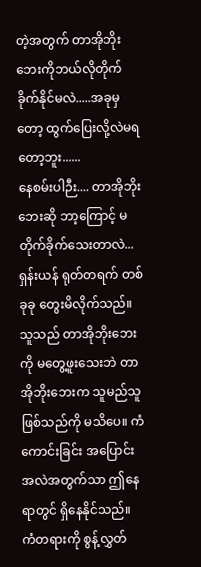တဲ့အတွက် တာအိုဘိုးဘေးကိုဘယ်လိုတိုက်ခိုက်နိုင်မလဲ.....အခုမှတော့ ထွက်ပြေးလို့လဲမရတော့ဘူး......
နေစမ်းပါဉီး.... တာအိုဘိုးဘေးဆို ဘာ့ကြောင့် မတိုက်ခိုက်သေးတာလဲ...
ရှန်းယန် ရုတ်တရက် တစ်ခုခု တွေးမိလိုက်သည်။ သူသည် တာအိုဘိုးဘေးကို မတွေ့ဖူးသေးဘဲ တာအိုဘိုးဘေးက သူမည်သူဖြစ်သည်ကို မသိပေ။ ကံကောင်းခြင်း အပြောင်းအလဲအတွက်သာ ဤနေရာတွင် ရှိနေနိုင်သည်။
ကံတရားကို စွန့်လွှတ်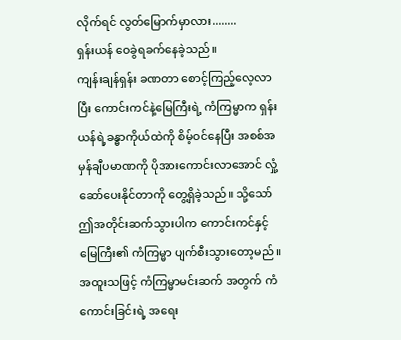လိုက်ရင် လွတ်မြောက်မှာလား........
ရှန်းယန် ဝေခွဲရခက်နေခဲ့သည်။
ကျန်းချန်ရှန်း ခဏတာ စောင့်ကြည့်လေ့လာပြီး ကောင်းကင်နဲ့မြေကြီးရဲ့ ကံကြမ္မာက ရှန်းယန်ရဲ့ခန္ဓာကိုယ်ထဲကို စိမ့်ဝင်နေပြီး အစစ်အမှန်ချီပမာဏကို ပိုအားကောင်းလာအောင် လှုံ့ဆော်ပေးနိုင်တာကို တွေ့ရှိခဲ့သည်။ သို့သော် ဤအတိုင်းဆက်သွားပါက ကောင်းကင်နှင့်မြေကြီး၏ ကံကြမ္မာ ပျက်စီးသွားတော့မည်။
အထူးသဖြင့် ကံကြမ္မာမင်းဆက် အတွက် ကံကောင်းခြင်းရဲ့ အရေး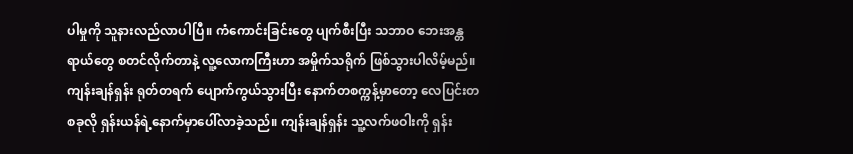ပါမှုကို သူနားလည်လာပါပြီ။ ကံကောင်းခြင်းတွေ ပျက်စီးပြီး သဘာဝ ဘေးအန္တရာယ်တွေ စတင်လိုက်တာနဲ့ လူ့လောကကြီးဟာ အမှိုက်သရိုက် ဖြစ်သွားပါလိမ့်မည်။
ကျန်းချန်ရှန်း ရုတ်တရက် ပျောက်ကွယ်သွားပြီး နောက်တစက္ကန့်မှာတော့ လေပြင်းတစခုလို ရှန်းယန်ရဲ့နောက်မှာပေါ်လာခဲ့သည်။ ကျန်းချန်ရှန်း သူ့လက်ဖဝါးကို ရှန်း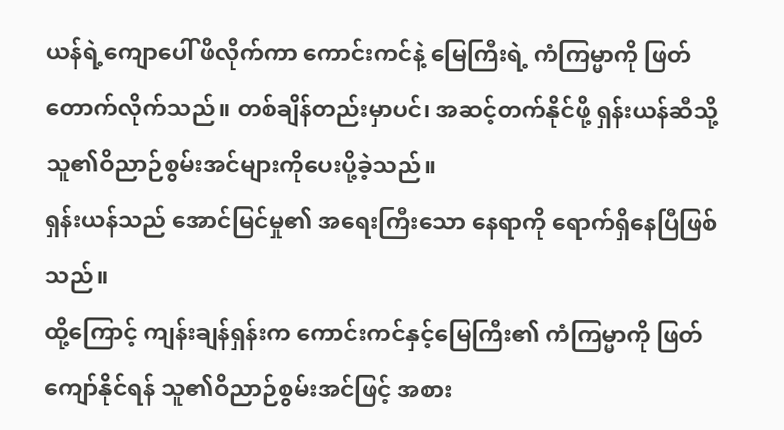ယန်ရဲ့ကျောပေါ် ဖိလိုက်ကာ ကောင်းကင်နဲ့ မြေကြီးရဲ့ ကံကြမ္မာကို ဖြတ်တောက်လိုက်သည်။ တစ်ချိန်တည်းမှာပင်၊ အဆင့်တက်နိုင်ဖို့ ရှန်းယန်ဆီသို့ သူ၏ဝိညာဉ်စွမ်းအင်များကိုပေးပို့ခဲ့သည်။
ရှန်းယန်သည် အောင်မြင်မှု၏ အရေးကြီးသော နေရာကို ရောက်ရှိနေပြီဖြစ်သည်။
ထို့ကြောင့် ကျန်းချန်ရှန်းက ကောင်းကင်နှင့်မြေကြီး၏ ကံကြမ္မာကို ဖြတ်ကျော်နိုင်ရန် သူ၏ဝိညာဉ်စွမ်းအင်ဖြင့် အစား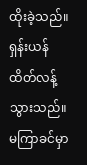ထိုးခဲ့သည်။
ရှန်းယန် ထိတ်လန့်သွားသည်။ မကြာခင်မှာ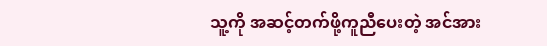သူ့ကို အဆင့်တက်ဖို့ကူညီပေးတဲ့ အင်အား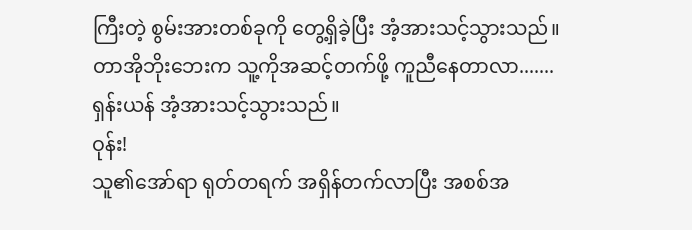ကြီးတဲ့ စွမ်းအားတစ်ခုကို တွေ့ရှိခဲ့ပြီး အံ့အားသင့်သွားသည်။
တာအိုဘိုးဘေးက သူ့ကိုအဆင့်တက်ဖို့ ကူညီနေတာလာ.......
ရှန်းယန် အံ့အားသင့်သွားသည်။
ဝုန်း!
သူ၏အော်ရာ ရုတ်တရက် အရှိန်တက်လာပြီး အစစ်အ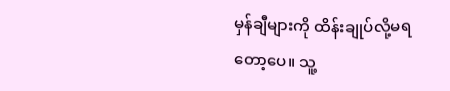မှန်ချီများကို ထိန်းချုပ်လို့မရတော့ပေ။ သူ့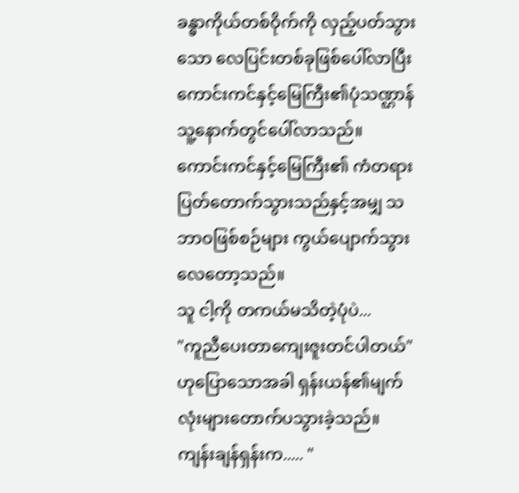ခန္ဓာကိုယ်တစ်ဝိုက်ကို လှည့်ပတ်သွားသော လေပြင်းတစ်ခုဖြစ်ပေါ်လာပြီး ကောင်းကင်နှင့်မြေကြီး၏ပုံသဏ္ဌာန် သူ့နောက်တွင်ပေါ်လာသည်။
ကောင်းကင်နှင့်မြေကြီး၏ ကံတရား ပြတ်တောက်သွားသည်နှင့်အမျှ သဘာဝဖြစ်စဉ်များ ကွယ်ပျောက်သွားလေတော့သည်။
သူ ငါ့ကို တကယ်မသိတဲ့ပုံပဲ...
"ကူညီပေးတာကျေးဇူးတင်ပါတယ်" ဟုပြောသောအခါ ရှန်းယန်၏မျက်လုံးများတောက်ပသွားခဲ့သည်။
ကျန်းချန်ရှန်းက..... "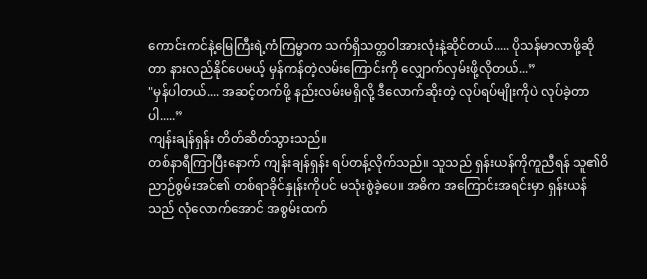ကောင်းကင်နဲ့မြေကြီးရဲ့ကံကြမ္မာက သက်ရှိသတ္တဝါအားလုံးနဲ့ဆိုင်တယ်..... ပိုသန်မာလာဖို့ဆိုတာ နားလည်နိုင်ပေမယ့် မှန်ကန်တဲ့လမ်းကြောင်းကို လျှောက်လှမ်းဖို့လိုတယ်...”
"မှန်ပါတယ်.... အဆင့်တက်ဖို့ နည်းလမ်းမရှိလို့ ဒီလောက်ဆိုးတဲ့ လုပ်ရပ်မျိုးကိုပဲ လုပ်ခဲ့တာပါ.....”
ကျန်းချန်ရှန်း တိတ်ဆိတ်သွားသည်။
တစ်နာရီကြာပြီးနောက် ကျန်းချန်ရှန်း ရပ်တန့်လိုက်သည်။ သူသည် ရှန်းယန်ကိုကူညီရန် သူ၏ဝိညာဉ်စွမ်းအင်၏ တစ်ရာခိုင်နှုန်းကိုပင် မသုံးစွဲခဲ့ပေ။ အဓိက အကြောင်းအရင်းမှာ ရှန်းယန်သည် လုံလောက်အောင် အစွမ်းထက်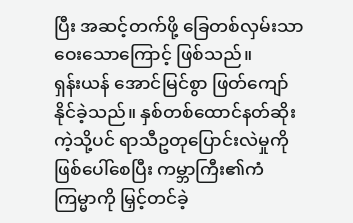ပြီး အဆင့်တက်ဖို့ ခြေတစ်လှမ်းသာ ဝေးသောကြောင့် ဖြစ်သည်။
ရှန်းယန် အောင်မြင်စွာ ဖြတ်ကျော်နိုင်ခဲ့သည်။ နှစ်တစ်ထောင်နတ်ဆိုးကဲ့သို့ပင် ရာသီဥတုပြောင်းလဲမှုကို ဖြစ်ပေါ်စေပြီး ကမ္ဘာကြီး၏ကံကြမ္မာကို မြှင့်တင်ခဲ့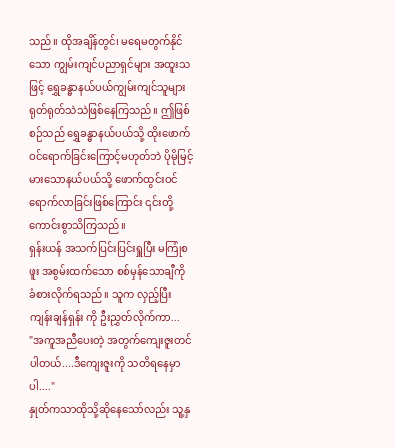သည်။ ထိုအချိန်တွင်၊ မရေမတွက်နိုင်သော ကျွမ်းကျင်ပညာရှင်များ အထူးသဖြင့် ရွှေခန္ဓာနယ်ပယ်ကျွမ်းကျင်သူများ ရုတ်ရုတ်သဲသဲဖြစ်နေကြသည်။ ဤဖြစ်စဉ်သည် ရွှေခန္ဓာနယ်ပယ်သို့ ထိုးဖောက်ဝင်ရောက်ခြင်းကြောင့်မဟုတ်ဘဲ ပိုမိုမြင့်မားသောနယ်ပယ်သို့ ဖောက်ထွင်းဝင်ရောက်လာခြင်းဖြစ်ကြောင်း ၎င်းတို့ ကောင်းစွာသိကြသည်။
ရှန်းယန် အသက်ပြင်းပြင်းရှူပြီး မကြုံစဖူး အစွမ်းထက်သော စစ်မှန်သောချီကို ခံစားလိုက်ရသည်။ သူက လှည့်ပြီး ကျန်းချန်ရှန်း ကို ဦးညွှတ်လိုက်ကာ...
"အကူအညီပေးတဲ့ အတွက်ကျေးဇူးတင်ပါတယ်....ဒီကျေးဇူးကို သတိရနေမှာပါ...."
နှုတ်ကသာထိုသို့ဆိုနေသော်လည်း သူ့နှ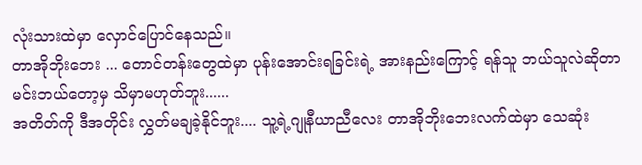လုံးသားထဲမှာ လှောင်ပြောင်နေသည်။
တာအိုဘိုးဘေး ... တောင်တန်းတွေထဲမှာ ပုန်းအောင်းရခြင်းရဲ့ အားနည်းကြောင့် ရန်သူ ဘယ်သူလဲဆိုတာ မင်းဘယ်တော့မှ သိမှာမဟုတ်ဘူး......
အတိတ်ကို ဒီအတိုင်း လွှတ်မချခဲ့နိုင်ဘူး.... သူ့ရဲ့ဂျုနီယာညီလေး တာအိုဘိုးဘေးလက်ထဲမှာ သေဆုံး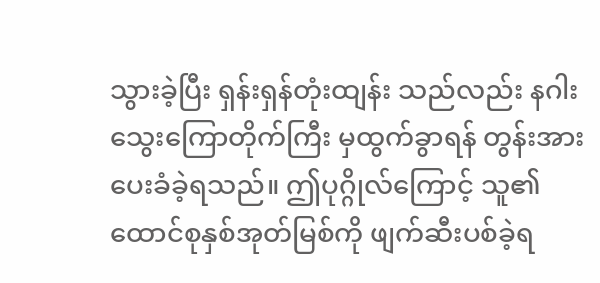သွားခဲ့ပြီး ရှန်းရှန်တုံးထျန်း သည်လည်း နဂါးသွေးကြောတိုက်ကြီး မှထွက်ခွာရန် တွန်းအားပေးခံခဲ့ရသည်။ ဤပုဂ္ဂိုလ်ကြောင့် သူ၏ထောင်စုနှစ်အုတ်မြစ်ကို ဖျက်ဆီးပစ်ခဲ့ရ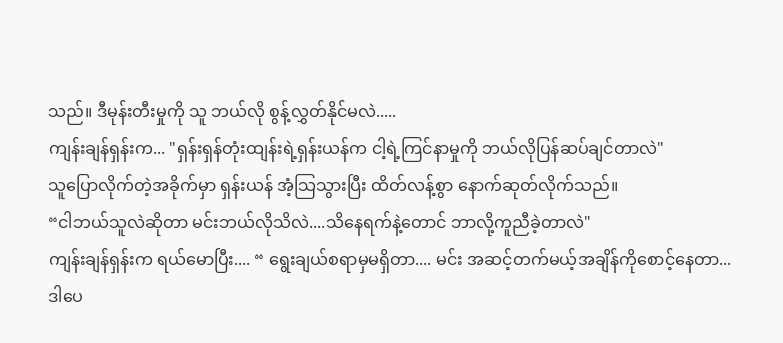သည်။ ဒီမုန်းတီးမှုကို သူ ဘယ်လို စွန့်လွှတ်နိုင်မလဲ.....
ကျန်းချန်ရှန်းက... "ရှန်းရှန်တုံးထျန်းရဲ့ရှန်းယန်က ငါ့ရဲ့ကြင်နာမှုကို ဘယ်လိုပြန်ဆပ်ချင်တာလဲ"
သူပြောလိုက်တဲ့အခိုက်မှာ ရှန်းယန် အံ့သြသွားပြီး ထိတ်လန့်စွာ နောက်ဆုတ်လိုက်သည်။
“ငါဘယ်သူလဲဆိုတာ မင်းဘယ်လိုသိလဲ....သိနေရက်နဲ့တောင် ဘာလို့ကူညီခဲ့တာလဲ"
ကျန်းချန်ရှန်းက ရယ်မောပြီး.... “ ရွေးချယ်စရာမှမရှိတာ.... မင်း အဆင့်တက်မယ့်အချိန်ကိုစောင့်နေတာ... ဒါပေ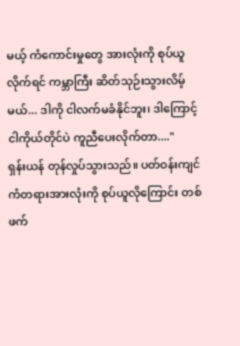မယ့် ကံကောင်းမှုတွေ အားလုံးကို စုပ်ယူလိုက်ရင် ကမ္ဘာကြီး ဆိတ်သုဉ်းသွားလိမ့်မယ်... ဒါကို ငါလက်မခံနိုင်ဘူး၊ ဒါကြောင့် ငါကိုယ်တိုင်ပဲ ကူညီပေးလိုက်တာ...."
ရှန်းယန် တုန်လှုပ်သွားသည်။ ပတ်ဝန်းကျင်ကံတရားအားလုံးကို စုပ်ယူလိုကြောင်း တစ်ဖက်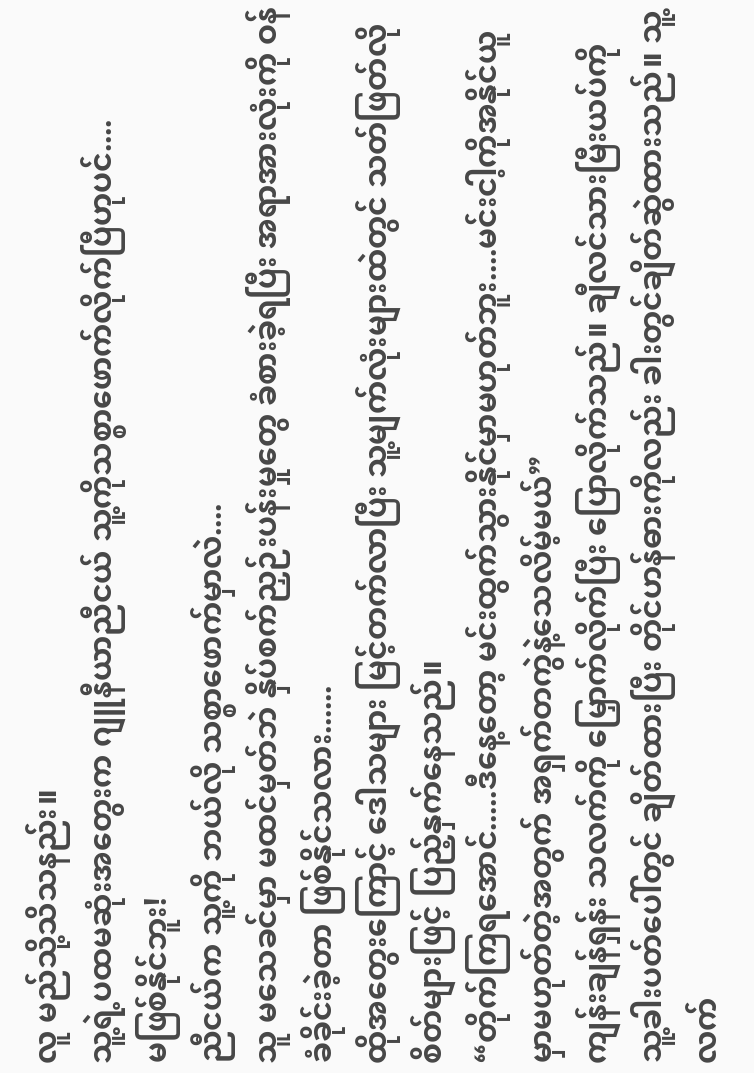လူ မည်သို့သိသနည်း။
သူ့ရဲ့ပထမဆုံးအတွေးက ဂျူနီယာညီငယ် သူ့ကိုသစ္စာဖောက်လိုက်ပြီဟုပင်....
မဖြစ်နိုင်ဘူး!
ညီငယ်က သူ့ကို ဘယ်လို သစ္စာဖောက်မှာလဲ....
သူ မသေခင်မှာ မထင်မှတ်ဘဲ နှိပ်စက်ညှဉ်းပန်းမှုတွေ ခံစားခဲ့ရပြီး အရာအားလုံးကို ဝန်ခံခိုင်းခဲ့တာ ဖြစ်နိုင်သလား......
ထိုအတွေးကြောင့် ဒေါသများ မြင့်တက်လာပြီး သူ့မျက်လုံးများထဲတွင် သတ်ဖြတ်လိုစိတ်များဖြင့် ပြည့်နှက်နေသည်။
“တိုက်ကြရအောင်.....ဒီနေ့တော့ မင်းထွက်သွားနိုင်မှာမဟုတ်ဘူး....မင်းငါ့ကိုအနိုင်ယူမှာမဟုတ်တဲ့အတွက် အရှက်တကွဲနဲ့သေလိမ့်မယ်”
ကျန်းချန်ရှန်း သလက်ကို မြှောက်လိုက်ပြီး ပြောလိုက်သည်။ ချီလင်သားမြီးယပ်ကို သူ့ခါးပတ်ပေါ်တွင် ချိတ်ထားပြီး တိုင်ဟန်ဓားကိုလည်း ခါးတွင်ချိတ်ဆွဲထားသည်။ သူ့လက်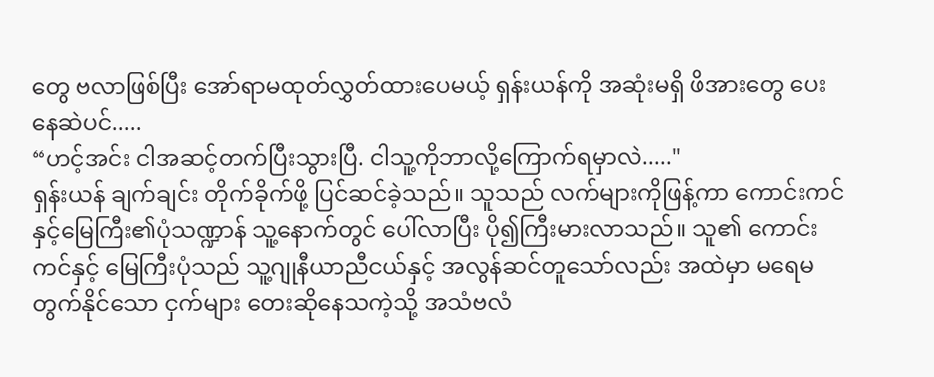တွေ ဗလာဖြစ်ပြီး အော်ရာမထုတ်လွှတ်ထားပေမယ့် ရှန်းယန်ကို အဆုံးမရှိ ဖိအားတွေ ပေးနေဆဲပင်.....
“ဟင့်အင်း ငါအဆင့်တက်ပြီးသွားပြီ. ငါသူ့ကိုဘာလို့ကြောက်ရမှာလဲ....."
ရှန်းယန် ချက်ချင်း တိုက်ခိုက်ဖို့ ပြင်ဆင်ခဲ့သည်။ သူသည် လက်များကိုဖြန့်ကာ ကောင်းကင်နှင့်မြေကြီး၏ပုံသဏ္ဍာန် သူ့နောက်တွင် ပေါ်လာပြီး ပို၍ကြီးမားလာသည်။ သူ၏ ကောင်းကင်နှင့် မြေကြီးပုံသည် သူ့ဂျုနီယာညီငယ်နှင့် အလွန်ဆင်တူသော်လည်း အထဲမှာ မရေမတွက်နိုင်သော ငှက်များ တေးဆိုနေသကဲ့သို့ အသံဗလံ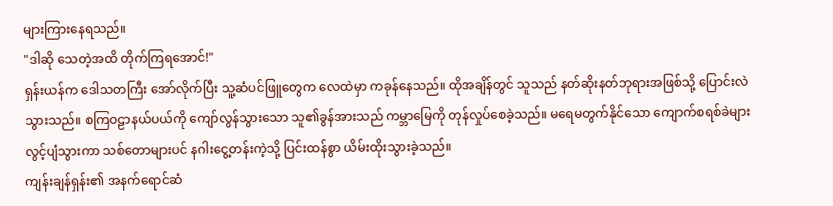များကြားနေရသည်။
"ဒါဆို သေတဲ့အထိ တိုက်ကြရအောင်!"
ရှန်းယန်က ဒေါသတကြီး အော်လိုက်ပြီး သူ့ဆံပင်ဖြူတွေက လေထဲမှာ ကခုန်နေသည်။ ထိုအချိန်တွင် သူသည် နတ်ဆိုးနတ်ဘုရားအဖြစ်သို့ ပြောင်းလဲသွားသည်။ စကြဝဠာနယ်ပယ်ကို ကျော်လွန်သွားသော သူ၏ခွန်အားသည် ကမ္ဘာမြေကို တုန်လှုပ်စေခဲ့သည်။ မရေမတွက်နိုင်သော ကျောက်စရစ်ခဲများ လွင့်ပျံသွားကာ သစ်တောများပင် နဂါးငွေ့တန်းကဲ့သို့ ပြင်းထန်စွာ ယိမ်းထိုးသွားခဲ့သည်။
ကျန်းချန်ရှန်း၏ အနက်ရောင်ဆံ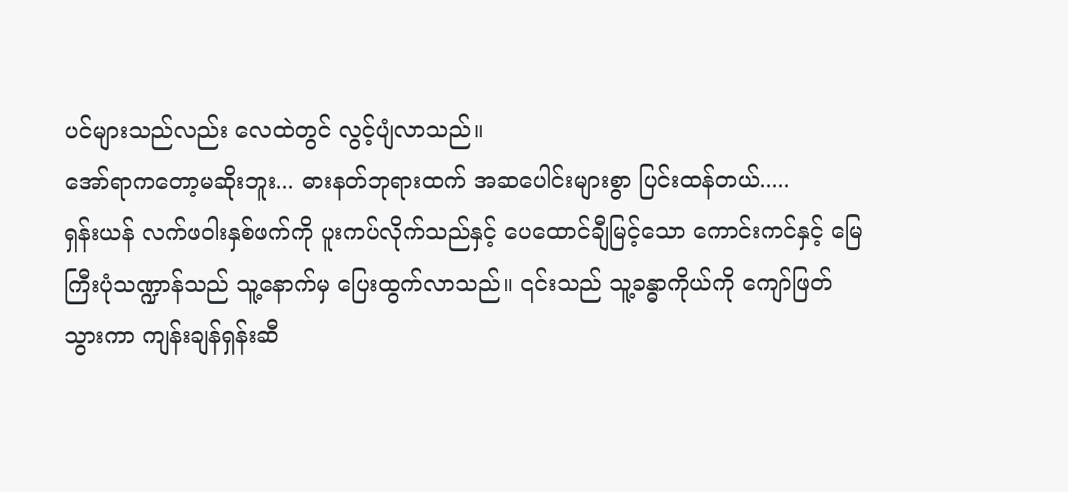ပင်များသည်လည်း လေထဲတွင် လွင့်ပျံလာသည်။
အော်ရာကတော့မဆိုးဘူး... ဓားနတ်ဘုရားထက် အဆပေါင်းများစွာ ပြင်းထန်တယ်.....
ရှန်းယန် လက်ဖဝါးနှစ်ဖက်ကို ပူးကပ်လိုက်သည်နှင့် ပေထောင်ချီမြင့်သော ကောင်းကင်နှင့် မြေကြီးပုံသဏ္ဍာန်သည် သူ့နောက်မှ ပြေးထွက်လာသည်။ ၎င်းသည် သူ့ခန္ဓာကိုယ်ကို ကျော်ဖြတ်သွားကာ ကျန်းချန်ရှန်းဆီ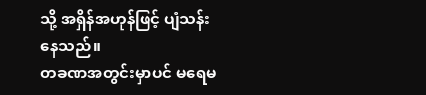သို့ အရှိန်အဟုန်ဖြင့် ပျံသန်းနေသည်။
တခဏအတွင်းမှာပင် မရေမ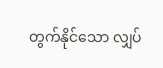တွက်နိုင်သော လျှပ်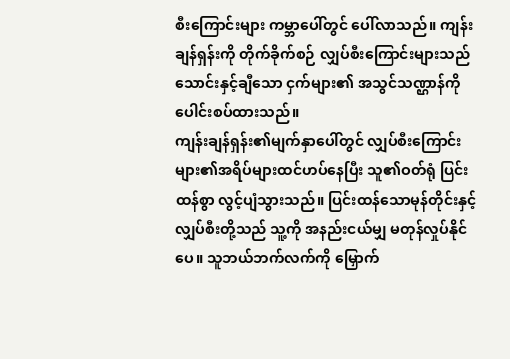စီးကြောင်းများ ကမ္ဘာပေါ်တွင် ပေါ်လာသည်။ ကျန်းချန်ရှန်းကို တိုက်ခိုက်စဉ် လျှပ်စီးကြောင်းများသည် သောင်းနှင့်ချီသော ငှက်များ၏ အသွင်သဏ္ဌာန်ကို ပေါင်းစပ်ထားသည်။
ကျန်းချန်ရှန်း၏မျက်နှာပေါ်တွင် လျှပ်စီးကြောင်းများ၏အရိပ်များထင်ဟပ်နေပြီး သူ၏ဝတ်ရုံ ပြင်းထန်စွာ လွင့်ပျံသွားသည်။ ပြင်းထန်သောမုန်တိုင်းနှင့် လျှပ်စီးတို့သည် သူ့ကို အနည်းငယ်မျှ မတုန်လှုပ်နိုင်ပေ။ သူဘယ်ဘက်လက်ကို မြှောက်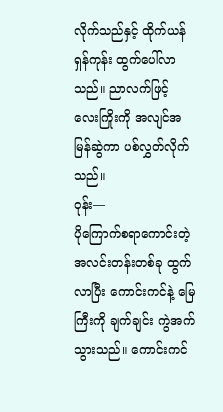လိုက်သည်နှင့် ထိုက်ယန်ရှန်ကုန်း ထွက်ပေါ်လာသည်။ ညာလက်ဖြင့် လေးကြိုးကို အလျင်အမြန်ဆွဲကာ ပစ်လွှတ်လိုက်သည်။
ဝုန်း—
ပိုကြောက်စရာကောင်းတဲ့ အလင်းတန်းတစ်ခု ထွက်လာပြီး ကောင်းကင်နဲ့ မြေကြီးကို ချက်ချင်း ကွဲအက်သွားသည်။ ကောင်းကင်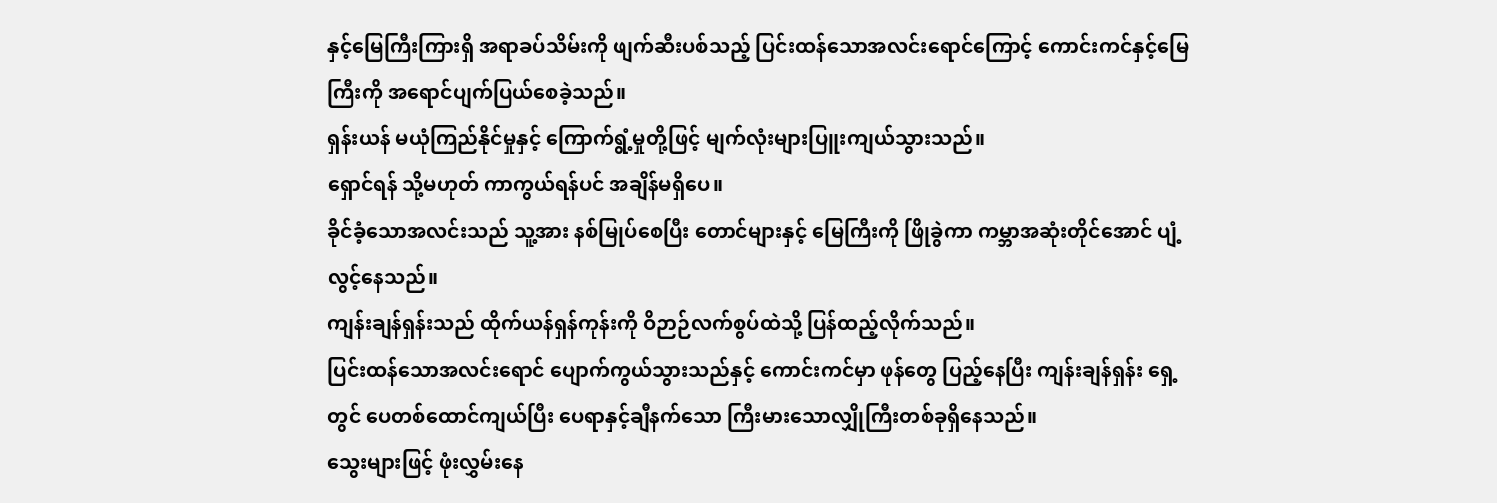နှင့်မြေကြီးကြားရှိ အရာခပ်သိမ်းကို ဖျက်ဆီးပစ်သည့် ပြင်းထန်သောအလင်းရောင်ကြောင့် ကောင်းကင်နှင့်မြေကြီးကို အရောင်ပျက်ပြယ်စေခဲ့သည်။
ရှန်းယန် မယုံကြည်နိုင်မှုနှင့် ကြောက်ရွံ့မှုတို့ဖြင့် မျက်လုံးများပြူးကျယ်သွားသည်။
ရှောင်ရန် သို့မဟုတ် ကာကွယ်ရန်ပင် အချိန်မရှိပေ။
ခိုင်ခံ့သောအလင်းသည် သူ့အား နစ်မြုပ်စေပြီး တောင်များနှင့် မြေကြီးကို ဖြိုခွဲကာ ကမ္ဘာအဆုံးတိုင်အောင် ပျံ့လွင့်နေသည်။
ကျန်းချန်ရှန်းသည် ထိုက်ယန်ရှန်ကုန်းကို ဝိဉာဉ်လက်စွပ်ထဲသို့ ပြန်ထည့်လိုက်သည်။
ပြင်းထန်သောအလင်းရောင် ပျောက်ကွယ်သွားသည်နှင့် ကောင်းကင်မှာ ဖုန်တွေ ပြည့်နေပြီး ကျန်းချန်ရှန်း ရှေ့တွင် ပေတစ်ထောင်ကျယ်ပြီး ပေရာနှင့်ချီနက်သော ကြီးမားသောလျှိုကြီးတစ်ခုရှိနေသည်။
သွေးများဖြင့် ဖုံးလွှမ်းနေ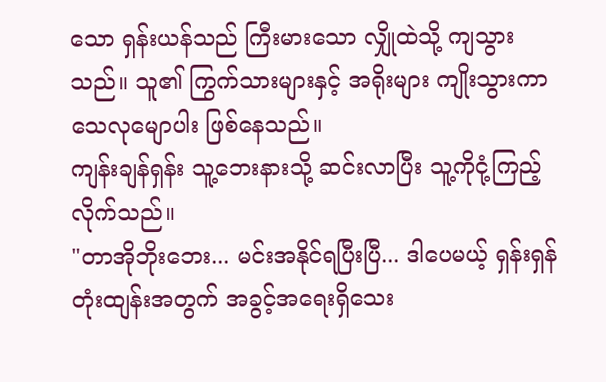သော ရှန်းယန်သည် ကြီးမားသော လျှိုထဲသို့ ကျသွားသည်။ သူ၏ ကြွက်သားများနှင့် အရိုးများ ကျိုးသွားကာ သေလုမျောပါး ဖြစ်နေသည်။
ကျန်းချန်ရှန်း သူ့ဘေးနားသို့ ဆင်းလာပြီး သူ့ကိုငုံ့ကြည့်လိုက်သည်။
"တာအိုဘိုးဘေး... မင်းအနိုင်ရပြီးပြီ... ဒါပေမယ့် ရှန်းရှန်တုံးထျန်းအတွက် အခွင့်အရေးရှိသေး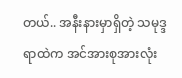တယ်.. အနီးနားမှာရှိတဲ့ သမုဒ္ဒရာထဲက အင်အားစုအားလုံး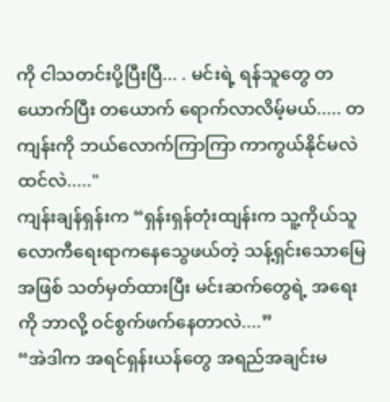ကို ငါသတင်းပို့ပြီးပြီ... . မင်းရဲ့ ရန်သူတွေ တယောက်ပြီး တယောက် ရောက်လာလိမ့်မယ်..... တကျန်းကို ဘယ်လောက်ကြာကြာ ကာကွယ်နိုင်မလဲထင်လဲ....."
ကျန်းချန်ရှန်းက “ရှန်းရှန်တုံးထျန်းက သူ့ကိုယ်သူ လောကီရေးရာကနေသွေဖယ်တဲ့ သန့်ရှင်းသောမြေအဖြစ် သတ်မှတ်ထားပြီး မင်းဆက်တွေရဲ့ အရေးကို ဘာလို့ ဝင်စွက်ဖက်နေတာလဲ....”
“အဲဒါက အရင်ရှန်းယန်တွေ အရည်အချင်းမ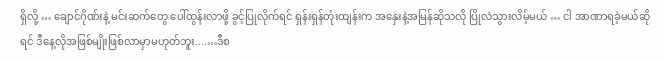ရှိလို့ … ချောင်ဂိုဏ်းနဲ့ မင်းဆက်တွေ ပေါ်ထွန်းလာဖို့ ခွင့်ပြုလိုက်ရင် ရှန်းရှန်တုံးထျန်းက အနှေးနဲ့အမြန်ဆိုသလို ပြိုလဲသွားလိမ့်မယ် … ငါ အာဏာရခဲ့မယ်ဆိုရင် ဒီနေ့လိုအဖြစ်မျိုးဖြစ်လာမှာမဟုတ်ဘူး....…ဒီစ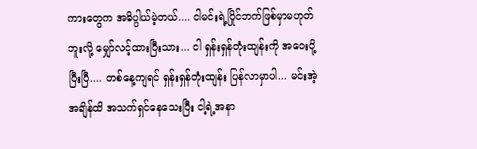ကားတွေက အဓိပ္ပါယ်မဲ့တယ်.... ငါမင်းရဲ့ပြိုင်ဘက်ဖြစ်မှာမဟုတ်ဘူးလို့ မျှော်လင့်ထားပြီးသား... ငါ ရှန်းရှန်တုံးထျန်းကို အဝေးပို့ပြီးပြီ.... တစ်နေ့ကျရင် ရှန်းရှန်တုံးထျန်း ပြန်လာမှာပါ... မင်းအဲ့အချိန်ထိ အသက်ရှင်နေသေးပြီး ငါ့ရဲ့အနာ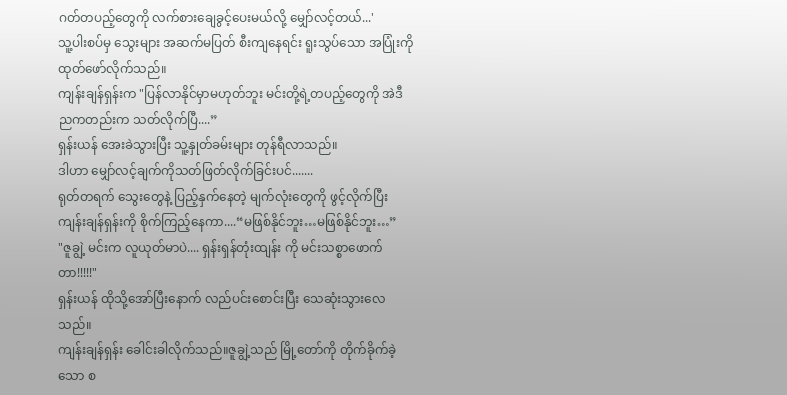ဂတ်တပည့်တွေကို လက်စားချေခွင့်ပေးမယ်လို့ မျှော်လင့်တယ်...'
သူ့ပါးစပ်မှ သွေးများ အဆက်မပြတ် စီးကျနေရင်း ရူးသွပ်သော အပြုံးကို ထုတ်ဖော်လိုက်သည်။
ကျန်းချန်ရှန်းက "ပြန်လာနိုင်မှာမဟုတ်ဘူး မင်းတို့ရဲ့တပည့်တွေကို အဲဒီညကတည်းက သတ်လိုက်ပြီ....”
ရှန်းယန် အေးခဲသွားပြီး သူ့နှုတ်ခမ်းများ တုန်ရီလာသည်။
ဒါဟာ မျှော်လင့်ချက်ကိုသတ်ဖြတ်လိုက်ခြင်းပင်.......
ရုတ်တရက် သွေးတွေနဲ့ ပြည့်နှက်နေတဲ့ မျက်လုံးတွေကို ဖွင့်လိုက်ပြီး ကျန်းချန်ရှန်းကို စိုက်ကြည့်နေကာ....“မဖြစ်နိုင်ဘူး…မဖြစ်နိုင်ဘူး…”
"ဇူချွဲ့ မင်းက လူယုတ်မာပဲ.... ရှန်းရှန်တုံးထျန်း ကို မင်းသစ္စာဖောက်တာ!!!!!"
ရှန်းယန် ထိုသို့အော်ပြီးနောက် လည်ပင်းစောင်းပြီး သေဆုံးသွားလေသည်။
ကျန်းချန်ရှန်း ခေါင်းခါလိုက်သည်။ဇူချွဲ့သည် မြို့တော်ကို တိုက်ခိုက်ခဲ့သော စ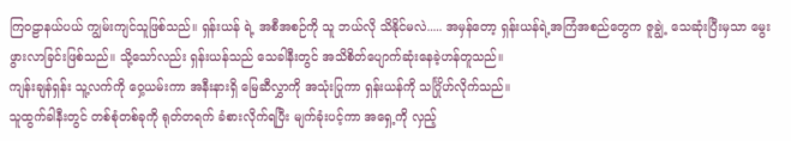ကြဝဠာနယ်ပယ် ကျွမ်းကျင်သူဖြစ်သည်။ ရှန်းယန် ရဲ့ အစီအစဉ်ကို သူ ဘယ်လို သိနိုင်မလဲ..... အမှန်တော့ ရှန်းယန်ရဲ့အကြံအစည်တွေက ဇူချွဲ့ သေဆုံးပြီးမှသာ မွေးဖွားလာခြင်းဖြစ်သည်။ သို့သော်လည်း ရှန်းယန်သည် သေခါနီးတွင် အသိစိတ်ပျောက်ဆုံးနေခဲ့ဟန်တူသည်။
ကျန်းချန်ရှန်း သူ့လက်ကို ဝှေ့ယမ်းကာ အနီးနားရှိ မြေဆီလွှာကို အသုံးပြုကာ ရှန်းယန်ကို သင်္ဂြိုဟ်လိုက်သည်။
သူထွက်ခါနီးတွင် တစ်စုံတစ်ခုကို ရုတ်တရက် ခံစားလိုက်ရပြီး မျက်ခုံးပင့်ကာ အရှေ့ကို လှည့်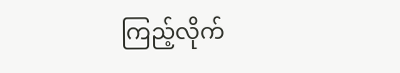ကြည့်လိုက်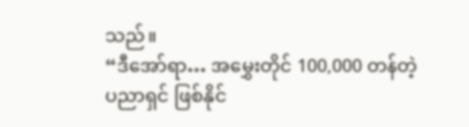သည်။
“ဒီအော်ရာ… အမွှေးတိုင် 100,000 တန်တဲ့ ပညာရှင် ဖြစ်နိုင်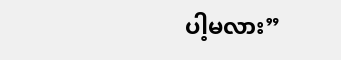ပါ့မလား”